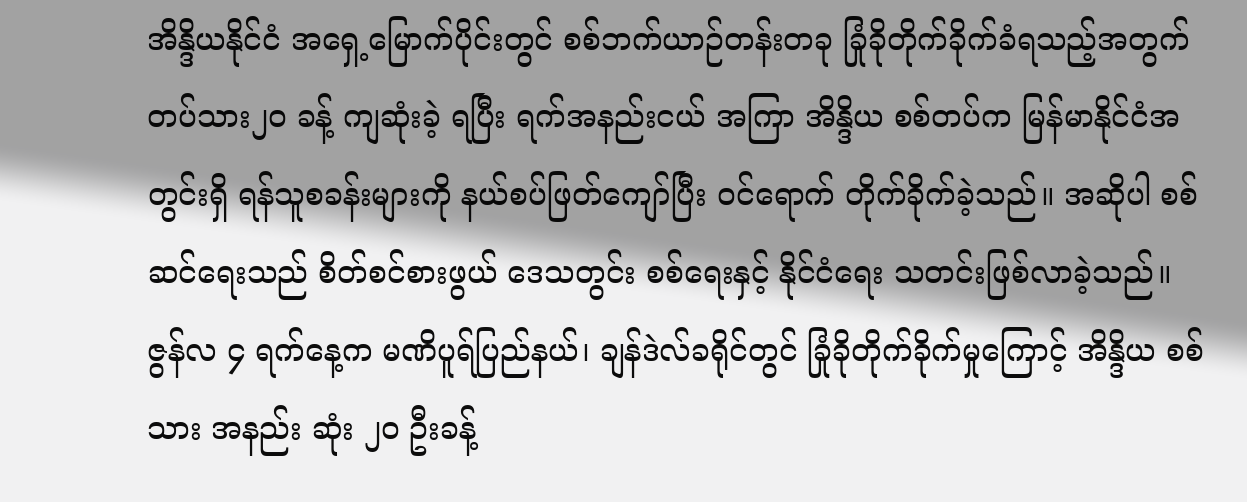အိန္ဒိယနိုင်ငံ အရှေ့မြောက်ပိုင်းတွင် စစ်ဘက်ယာဉ်တန်းတခု ခြုံခိုတိုက်ခိုက်ခံရသည့်အတွက် တပ်သား၂၀ ခန့် ကျဆုံးခဲ့ ရပြီး ရက်အနည်းငယ် အကြာ အိန္ဒိယ စစ်တပ်က မြန်မာနိုင်ငံအတွင်းရှိ ရန်သူစခန်းများကို နယ်စပ်ဖြတ်ကျော်ပြီး ဝင်ရောက် တိုက်ခိုက်ခဲ့သည်။ အဆိုပါ စစ်ဆင်ရေးသည် စိတ်စင်စားဖွယ် ဒေသတွင်း စစ်ရေးနှင့် နိုင်ငံရေး သတင်းဖြစ်လာခဲ့သည်။
ဇွန်လ ၄ ရက်နေ့က မဏိပူရ်ပြည်နယ်၊ ချန်ဒဲလ်ခရိုင်တွင် ခြုံခိုတိုက်ခိုက်မှုကြောင့် အိန္ဒိယ စစ်သား အနည်း ဆုံး ၂၀ ဦးခန့်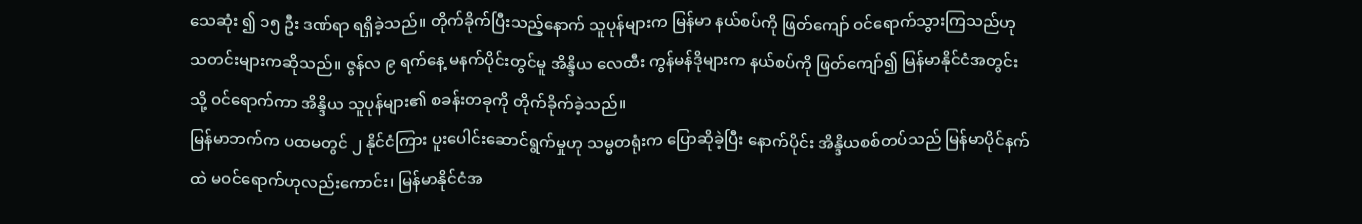သေဆုံး ၍ ၁၅ ဦး ဒဏ်ရာ ရရှိခဲ့သည်။ တိုက်ခိုက်ပြီးသည့်နောက် သူပုန်များက မြန်မာ နယ်စပ်ကို ဖြတ်ကျော် ဝင်ရောက်သွားကြသည်ဟု သတင်းများကဆိုသည်။ ဇွန်လ ၉ ရက်နေ့ မနက်ပိုင်းတွင်မူ အိန္ဒိယ လေထီး ကွန်မန်ဒိုများက နယ်စပ်ကို ဖြတ်ကျော်၍ မြန်မာနိုင်ငံအတွင်းသို့ ဝင်ရောက်ကာ အိန္ဒိယ သူပုန်များ၏ စခန်းတခုကို တိုက်ခိုက်ခဲ့သည်။
မြန်မာဘက်က ပထမတွင် ၂ နိုင်ငံကြား ပူးပေါင်းဆောင်ရွက်မှုဟု သမ္မတရုံးက ပြောဆိုခဲ့ပြီး နောက်ပိုင်း အိန္ဒိယစစ်တပ်သည် မြန်မာပိုင်နက်ထဲ မဝင်ရောက်ဟုလည်းကောင်း၊ မြန်မာနိုင်ငံအ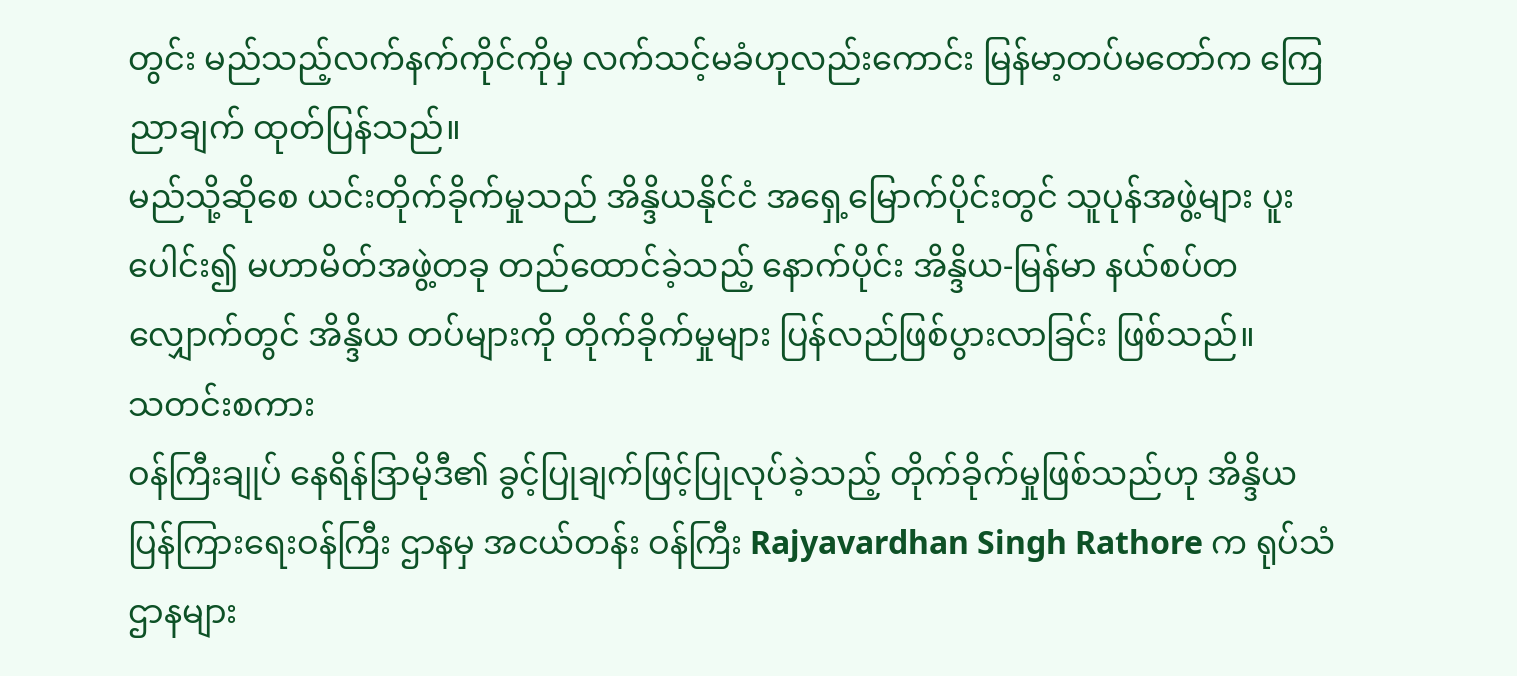တွင်း မည်သည့်လက်နက်ကိုင်ကိုမှ လက်သင့်မခံဟုလည်းကောင်း မြန်မာ့တပ်မတော်က ကြေညာချက် ထုတ်ပြန်သည်။
မည်သို့ဆိုစေ ယင်းတိုက်ခိုက်မှုသည် အိန္ဒိယနိုင်ငံ အရှေ့မြောက်ပိုင်းတွင် သူပုန်အဖွဲ့များ ပူးပေါင်း၍ မဟာမိတ်အဖွဲ့တခု တည်ထောင်ခဲ့သည့် နောက်ပိုင်း အိန္ဒိယ-မြန်မာ နယ်စပ်တလျှောက်တွင် အိန္ဒိယ တပ်များကို တိုက်ခိုက်မှုများ ပြန်လည်ဖြစ်ပွားလာခြင်း ဖြစ်သည်။
သတင်းစကား
ဝန်ကြီးချုပ် နေရိန်ဒြာမိုဒီ၏ ခွင့်ပြုချက်ဖြင့်ပြုလုပ်ခဲ့သည့် တိုက်ခိုက်မှုဖြစ်သည်ဟု အိန္ဒိယ ပြန်ကြားရေးဝန်ကြီး ဌာနမှ အငယ်တန်း ဝန်ကြီး Rajyavardhan Singh Rathore က ရုပ်သံဌာနများ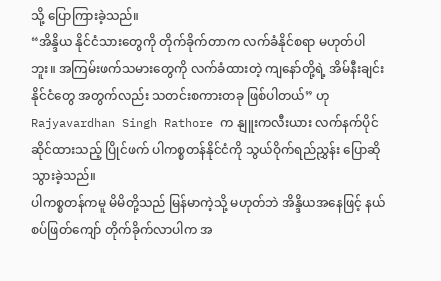သို့ ပြောကြားခဲ့သည်။
“အိန္ဒိယ နိုင်ငံသားတွေကို တိုက်ခိုက်တာက လက်ခံနိုင်စရာ မဟုတ်ပါဘူး။ အကြမ်းဖက်သမားတွေကို လက်ခံထားတဲ့ ကျနော်တို့ရဲ့ အိမ်နီးချင်းနိုင်ငံတွေ အတွက်လည်း သတင်းစကားတခု ဖြစ်ပါတယ်” ဟု Rajyavardhan Singh Rathore က နျူးကလီးယား လက်နက်ပိုင်ဆိုင်ထားသည့် ပြိုင်ဖက် ပါကစ္စတန်နိုင်ငံကို သွယ်ဝိုက်ရည်ညွှန်း ပြောဆိုသွားခဲ့သည်။
ပါကစ္စတန်ကမူ မိမိတို့သည် မြန်မာကဲ့သို့ မဟုတ်ဘဲ အိန္ဒိယအနေဖြင့် နယ်စပ်ဖြတ်ကျော် တိုက်ခိုက်လာပါက အ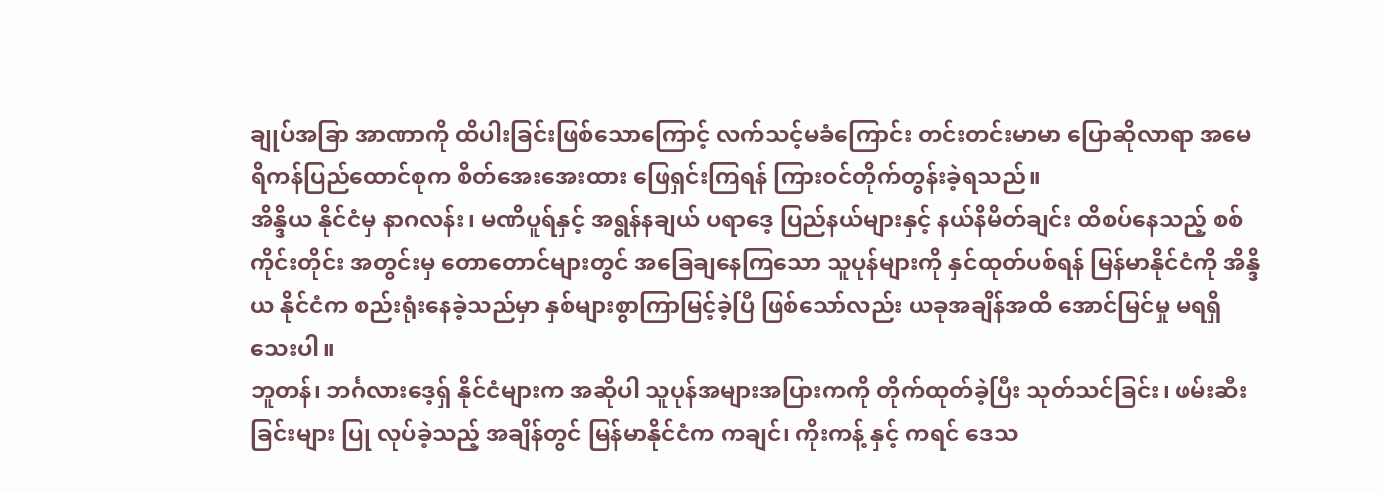ချုပ်အခြာ အာဏာကို ထိပါးခြင်းဖြစ်သောကြောင့် လက်သင့်မခံကြောင်း တင်းတင်းမာမာ ပြောဆိုလာရာ အမေရိကန်ပြည်ထောင်စုက စိတ်အေးအေးထား ဖြေရှင်းကြရန် ကြားဝင်တိုက်တွန်းခဲ့ရသည်။
အိန္ဒိယ နိုင်ငံမှ နာဂလန်း၊ မဏိပူရ်နှင့် အရွန်နချယ် ပရာဒေ့ ပြည်နယ်များနှင့် နယ်နိမိတ်ချင်း ထိစပ်နေသည့် စစ်ကိုင်းတိုင်း အတွင်းမှ တောတောင်များတွင် အခြေချနေကြသော သူပုန်များကို နှင်ထုတ်ပစ်ရန် မြန်မာနိုင်ငံကို အိန္ဒိယ နိုင်ငံက စည်းရုံးနေခဲ့သည်မှာ နှစ်များစွာကြာမြင့်ခဲ့ပြီ ဖြစ်သော်လည်း ယခုအချိန်အထိ အောင်မြင်မှု မရရှိသေးပါ။
ဘူတန်၊ ဘင်္ဂလားဒေ့ရှ် နိုင်ငံများက အဆိုပါ သူပုန်အများအပြားကကို တိုက်ထုတ်ခဲ့ပြီး သုတ်သင်ခြင်း၊ ဖမ်းဆီးခြင်းများ ပြု လုပ်ခဲ့သည့် အချိန်တွင် မြန်မာနိုင်ငံက ကချင်၊ ကိုးကန့် နှင့် ကရင် ဒေသ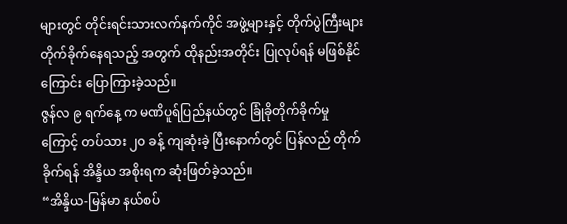များတွင် တိုင်းရင်းသားလက်နက်ကိုင် အဖွဲ့များနှင့် တိုက်ပွဲကြီးများ တိုက်ခိုက်နေရသည့် အတွက် ထိုနည်းအတိုင်း ပြုလုပ်ရန် မဖြစ်နိုင်ကြောင်း ပြောကြားခဲ့သည်။
ဇွန်လ ၉ ရက်နေ့ က မဏိပူရ်ပြည်နယ်တွင် ခြုံခိုတိုက်ခိုက်မှုကြောင့် တပ်သား ၂၀ ခန့် ကျဆုံးခဲ့ ပြီးနောက်တွင် ပြန်လည် တိုက်ခိုက်ရန် အိန္ဒိယ အစိုးရက ဆုံးဖြတ်ခဲ့သည်။
“အိန္ဒိယ-မြန်မာ နယ်စပ်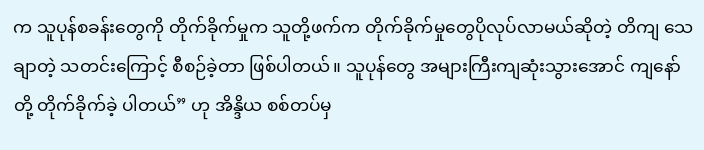က သူပုန်စခန်းတွေကို တိုက်ခိုက်မှုက သူတို့ဖက်က တိုက်ခိုက်မှုတွေပိုလုပ်လာမယ်ဆိုတဲ့ တိကျ သေချာတဲ့ သတင်းကြောင့် စီစဉ်ခဲ့တာ ဖြစ်ပါတယ်။ သူပုန်တွေ အများကြီးကျဆုံးသွားအောင် ကျနော်တို့ တိုက်ခိုက်ခဲ့ ပါတယ်” ဟု အိန္ဒိယ စစ်တပ်မှ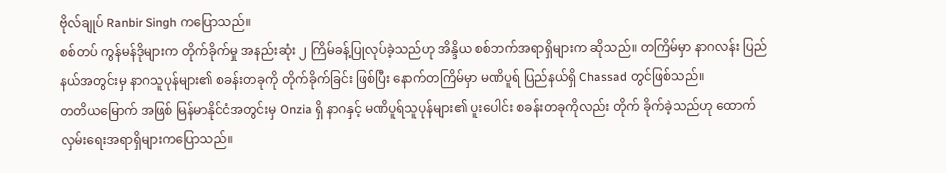ဗိုလ်ချုပ် Ranbir Singh ကပြောသည်။
စစ်တပ် ကွန်မန်ဒိုများက တိုက်ခိုက်မှု အနည်းဆုံး ၂ ကြိမ်ခန့်ပြုလုပ်ခဲ့သည်ဟု အိန္ဒိယ စစ်ဘက်အရာရှိများက ဆိုသည်။ တကြိမ်မှာ နာဂလန်း ပြည်နယ်အတွင်းမှ နာဂသူပုန်များ၏ စခန်းတခုကို တိုက်ခိုက်ခြင်း ဖြစ်ပြီး နောက်တကြိမ်မှာ မဏိပူရ် ပြည်နယ်ရှိ Chassad တွင်ဖြစ်သည်။
တတိယမြောက် အဖြစ် မြန်မာနိုင်ငံအတွင်းမှ Onzia ရှိ နာဂနှင့် မဏိပူရ်သူပုန်များ၏ ပူးပေါင်း စခန်းတခုကိုလည်း တိုက် ခိုက်ခဲ့သည်ဟု ထောက်လှမ်းရေးအရာရှိများကပြောသည်။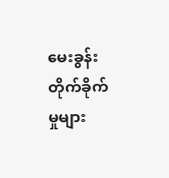မေးခွန်း
တိုက်ခိုက်မှုများ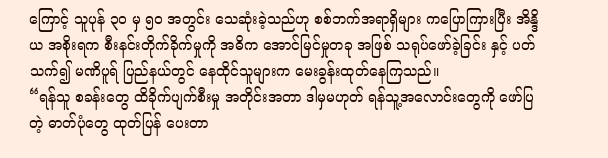ကြောင့် သူပုန် ၃၀ မှ ၅၀ အတွင်း သေဆုံးခဲ့သည်ဟု စစ်ဘက်အရာရှိများ ကပြောကြားပြီး အိန္ဒိယ အစိုးရက စီးနင်းတိုက်ခိုက်မှုကို အဓိက အောင်မြင်မှုတခု အဖြစ် သရုပ်ဖော်ခဲ့ခြင်း နှင့် ပတ်သက်၍ မဏိပူရ် ပြည်နယ်တွင် နေထိုင်သူများက မေးခွန်းထုတ်နေကြသည်။
“ရန်သူ စခန်းတွေ ထိခိုက်ပျက်စီးမှု အတိုင်းအတာ ဒါမှမဟုတ် ရန်သူ့အလောင်းတွေကို ဖော်ပြတဲ့ ဓာတ်ပုံတွေ ထုတ်ပြန် ပေးတာ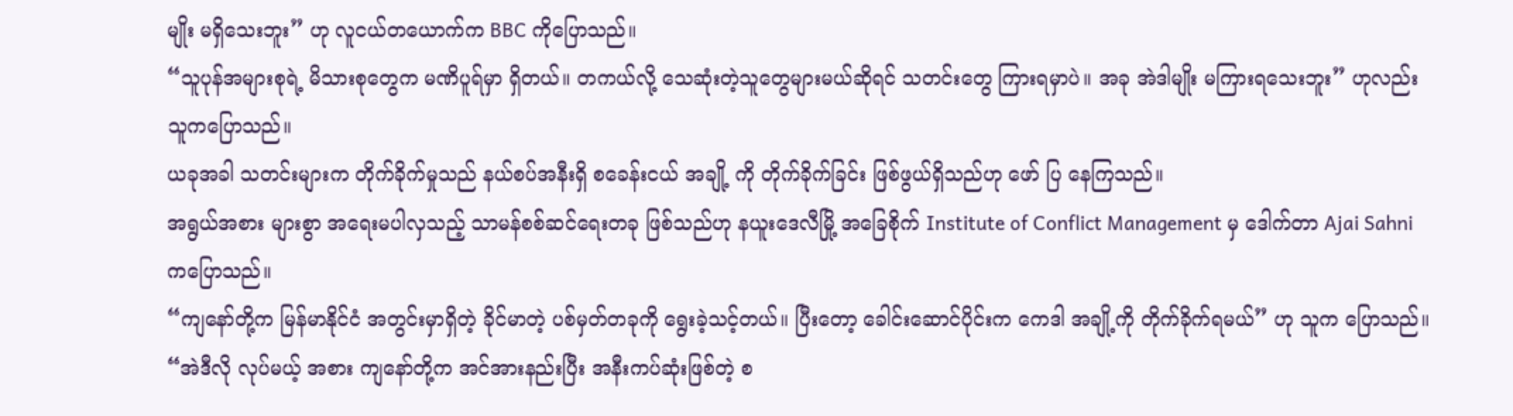မျိုး မရှိသေးဘူး” ဟု လူငယ်တယောက်က BBC ကိုပြောသည်။
“သူပုန်အများစုရဲ့ မိသားစုတွေက မဏိပူရ်မှာ ရှိတယ်။ တကယ်လို့ သေဆုံးတဲ့သူတွေများမယ်ဆိုရင် သတင်းတွေ ကြားရမှာပဲ။ အခု အဲဒါမျိုး မကြားရသေးဘူး” ဟုလည်း သူကပြောသည်။
ယခုအခါ သတင်းများက တိုက်ခိုက်မှုသည် နယ်စပ်အနီးရှိ စခေန်းငယ် အချို့ ကို တိုက်ခိုက်ခြင်း ဖြစ်ဖွယ်ရှိသည်ဟု ဖော် ပြ နေကြသည်။
အရွယ်အစား များစွာ အရေးမပါလှသည့် သာမန်စစ်ဆင်ရေးတခု ဖြစ်သည်ဟု နယူးဒေလီမြို့ အခြေစိုက် Institute of Conflict Management မှ ဒေါက်တာ Ajai Sahni ကပြောသည်။
“ကျနော်တို့က မြန်မာနိုင်ငံ အတွင်းမှာရှိတဲ့ ခိုင်မာတဲ့ ပစ်မှတ်တခုကို ရွေးခဲ့သင့်တယ်။ ပြီးတော့ ခေါင်းဆောင်ပိုင်းက ကေဒါ အချို့ကို တိုက်ခိုက်ရမယ်” ဟု သူက ပြောသည်။
“အဲဒီလို လုပ်မယ့် အစား ကျနော်တို့က အင်အားနည်းပြီး အနီးကပ်ဆုံးဖြစ်တဲ့ စ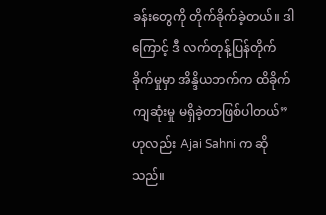ခန်းတွေကို တိုက်ခိုက်ခဲ့တယ်။ ဒါကြောင့် ဒီ လက်တုန့်ပြန်တိုက်ခိုက်မှုမှာ အိန္ဒိယဘက်က ထိခိုက်ကျဆုံးမှု မရှိခဲ့တာဖြစ်ပါတယ်” ဟုလည်း Ajai Sahni က ဆိုသည်။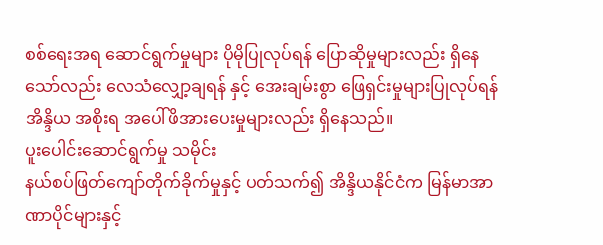စစ်ရေးအရ ဆောင်ရွက်မှုများ ပိုမိုပြုလုပ်ရန် ပြောဆိုမှုများလည်း ရှိနေသော်လည်း လေသံလျှော့ချရန် နှင့် အေးချမ်းစွာ ဖြေရှင်းမှုများပြုလုပ်ရန် အိန္ဒိယ အစိုးရ အပေါ်ဖိအားပေးမှုများလည်း ရှိနေသည်။
ပူးပေါင်းဆောင်ရွက်မှု သမိုင်း
နယ်စပ်ဖြတ်ကျော်တိုက်ခိုက်မှုနှင့် ပတ်သက်၍ အိန္ဒိယနိုင်ငံက မြန်မာအာဏာပိုင်များနှင့်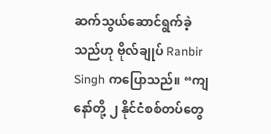ဆက်သွယ်ဆောင်ရွက်ခဲ့သည်ဟု ဗိုလ်ချုပ် Ranbir Singh ကပြောသည်။ “ကျနော်တို့ ၂ နိုင်ငံစစ်တပ်တွေ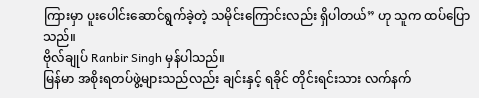ကြားမှာ ပူးပေါင်းဆောင်ရွက်ခဲ့တဲ့ သမိုင်းကြောင်းလည်း ရှိပါတယ်” ဟု သူက ထပ်ပြောသည်။
ဗိုလ်ချုပ် Ranbir Singh မှန်ပါသည်။
မြန်မာ အစိုးရတပ်ဖွဲ့များသည်လည်း ချင်းနှင့် ရခိုင် တိုင်းရင်းသား လက်နက်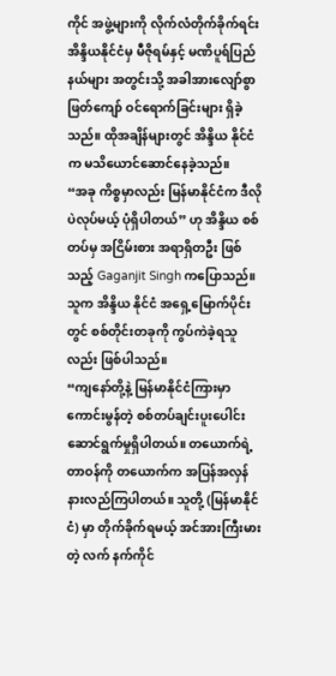ကိုင် အဖွဲ့များကို လိုက်လံတိုက်ခိုက်ရင်း အိန္ဒိယနိုင်ငံမှ မီဇိုရမ်နှင့် မဏိပူရ်ပြည်နယ်များ အတွင်းသို့ အခါအားလျော်စွာ ဖြတ်ကျော် ဝင်ရောက်ခြင်းများ ရှိခဲ့ သည်။ ထိုအချိန်များတွင် အိန္ဒိယ နိုင်ငံက မသိယောင်ဆောင်နေခဲ့သည်။
“အခု ကိစ္စမှာလည်း မြန်မာနိုင်ငံက ဒီလိုပဲလုပ်မယ့် ပုံရှိပါတယ်” ဟု အိန္ဒိယ စစ်တပ်မှ အငြိမ်းစား အရာရှိတဦး ဖြစ်သည့် Gaganjit Singh ကပြောသည်။ သူက အိန္ဒိယ နိုင်ငံ အရှေ့မြောက်ပိုင်းတွင် စစ်တိုင်းတခုကို ကွပ်ကဲခဲ့ရသူလည်း ဖြစ်ပါသည်။
“ကျနော်တို့နဲ့ မြန်မာနိုင်ငံကြားမှာ ကောင်းမွန်တဲ့ စစ်တပ်ချင်းပူးပေါင်း ဆောင်ရွက်မှုရှိပါတယ်။ တယောက်ရဲ့တာဝန်ကို တယောက်က အပြန်အလှန် နားလည်ကြပါတယ်။ သူတို့ (မြန်မာနိုင်ငံ) မှာ တိုက်ခိုက်ရမယ့် အင်အားကြီးမားတဲ့ လက် နက်ကိုင်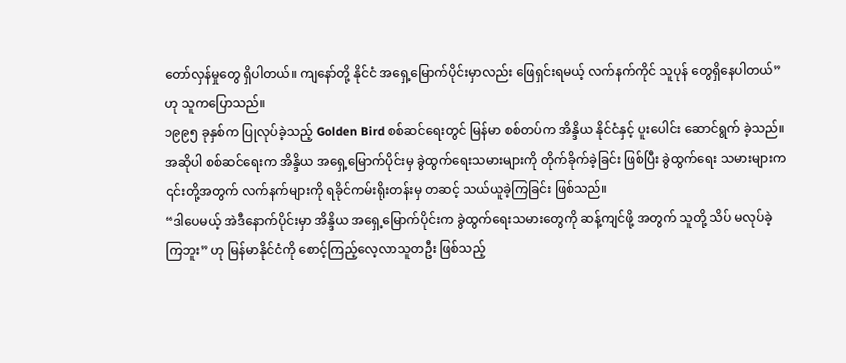တော်လှန်မှုတွေ ရှိပါတယ်။ ကျနော်တို့ နိုင်ငံ အရှေ့မြောက်ပိုင်းမှာလည်း ဖြေရှင်းရမယ့် လက်နက်ကိုင် သူပုန် တွေရှိနေပါတယ်” ဟု သူကပြောသည်။
၁၉၉၅ ခုနှစ်က ပြုလုပ်ခဲ့သည့် Golden Bird စစ်ဆင်ရေးတွင် မြန်မာ စစ်တပ်က အိန္ဒိယ နိုင်ငံနှင့် ပူးပေါင်း ဆောင်ရွက် ခဲ့သည်။ အဆိုပါ စစ်ဆင်ရေးက အိန္ဒိယ အရှေ့မြောက်ပိုင်းမှ ခွဲထွက်ရေးသမားများကို တိုက်ခိုက်ခဲ့ခြင်း ဖြစ်ပြီး ခွဲထွက်ရေး သမားများက ၎င်းတို့အတွက် လက်နက်များကို ရခိုင်ကမ်းရိုးတန်းမှ တဆင့် သယ်ယူခဲ့ကြခြင်း ဖြစ်သည်။
“ဒါပေမယ့် အဲဒီနောက်ပိုင်းမှာ အိန္ဒိယ အရှေ့မြောက်ပိုင်းက ခွဲထွက်ရေးသမားတွေကို ဆန့်ကျင်ဖို့ အတွက် သူတို့ သိပ် မလုပ်ခဲ့ကြဘူး” ဟု မြန်မာနိုင်ငံကို စောင့်ကြည့်လေ့လာသူတဦး ဖြစ်သည့်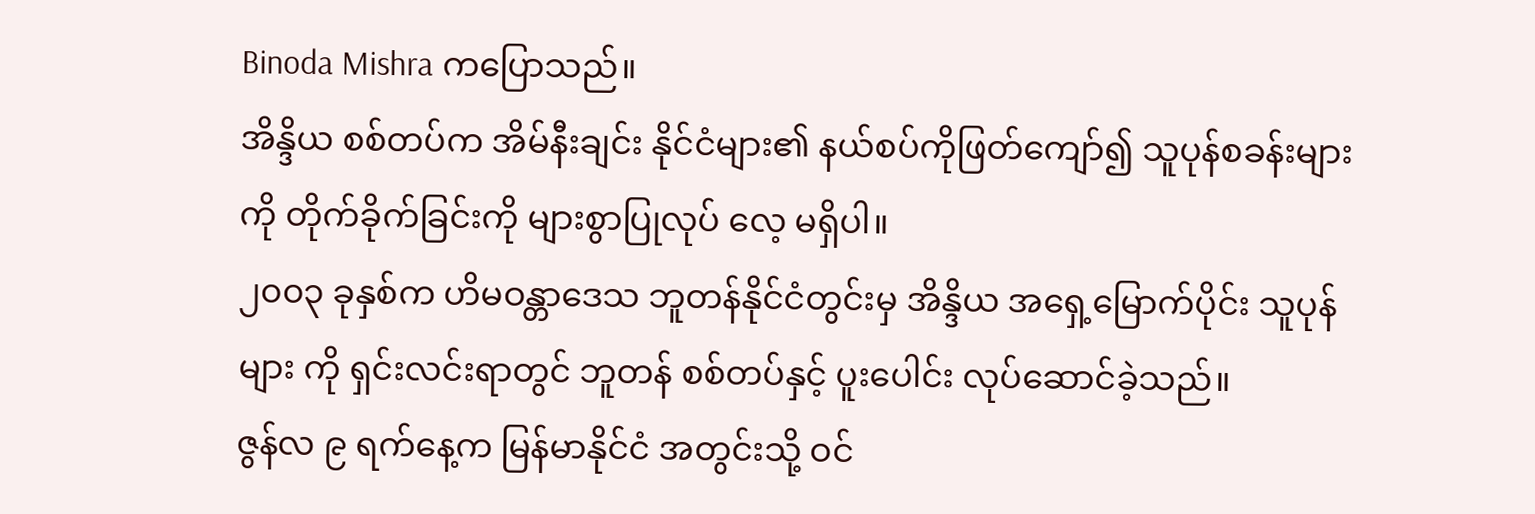Binoda Mishra ကပြောသည်။
အိန္ဒိယ စစ်တပ်က အိမ်နီးချင်း နိုင်ငံများ၏ နယ်စပ်ကိုဖြတ်ကျော်၍ သူပုန်စခန်းများကို တိုက်ခိုက်ခြင်းကို များစွာပြုလုပ် လေ့ မရှိပါ။
၂၀၀၃ ခုနှစ်က ဟိမဝန္တာဒေသ ဘူတန်နိုင်ငံတွင်းမှ အိန္ဒိယ အရှေ့မြောက်ပိုင်း သူပုန်များ ကို ရှင်းလင်းရာတွင် ဘူတန် စစ်တပ်နှင့် ပူးပေါင်း လုပ်ဆောင်ခဲ့သည်။
ဇွန်လ ၉ ရက်နေ့က မြန်မာနိုင်ငံ အတွင်းသို့ ဝင်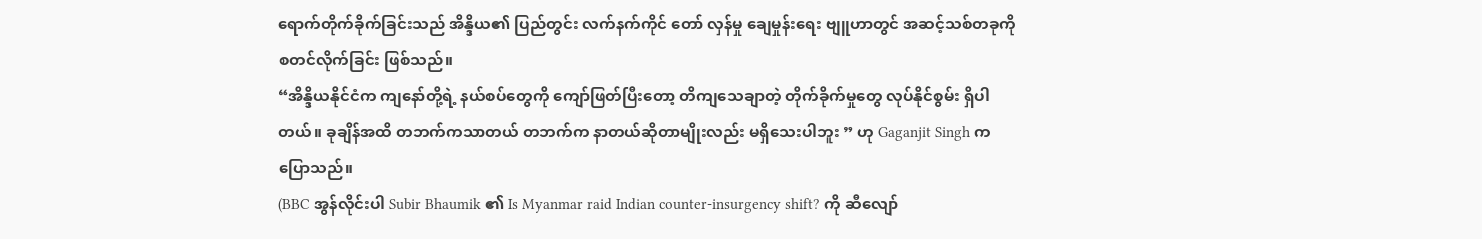ရောက်တိုက်ခိုက်ခြင်းသည် အိန္ဒိယ၏ ပြည်တွင်း လက်နက်ကိုင် တော် လှန်မှု ချေမှုန်းရေး ဗျူဟာတွင် အဆင့်သစ်တခုကို စတင်လိုက်ခြင်း ဖြစ်သည်။
“အိန္ဒိယနိုင်ငံက ကျနော်တို့ရဲ့ နယ်စပ်တွေကို ကျော်ဖြတ်ပြီးတော့ တိကျသေချာတဲ့ တိုက်ခိုက်မှုတွေ လုပ်နိုင်စွမ်း ရှိပါ တယ်။ ခုချိန်အထိ တဘက်ကသာတယ် တဘက်က နာတယ်ဆိုတာမျိုးလည်း မရှိသေးပါဘူး ” ဟု Gaganjit Singh က ပြောသည်။
(BBC အွန်လိုင်းပါ Subir Bhaumik ၏ Is Myanmar raid Indian counter-insurgency shift? ကို ဆီလျော်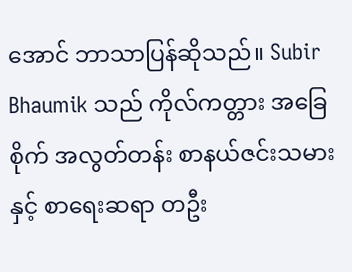အောင် ဘာသာပြန်ဆိုသည်။ Subir Bhaumik သည် ကိုလ်ကတ္တား အခြေစိုက် အလွတ်တန်း စာနယ်ဇင်းသမား နှင့် စာရေးဆရာ တဦး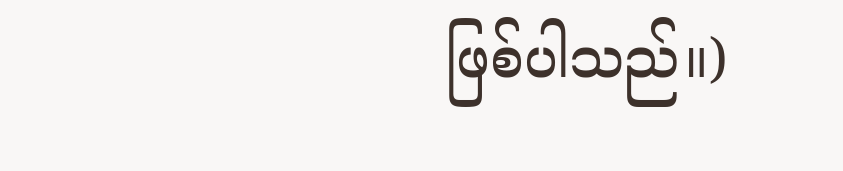ဖြစ်ပါသည်။)